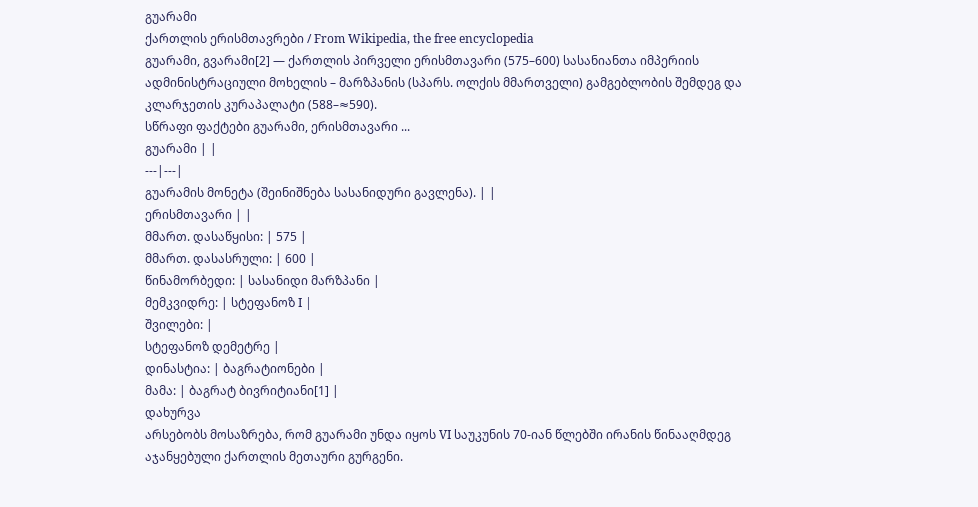გუარამი
ქართლის ერისმთავრები / From Wikipedia, the free encyclopedia
გუარამი, გვარამი[2] — ქართლის პირველი ერისმთავარი (575–600) სასანიანთა იმპერიის ადმინისტრაციული მოხელის – მარზპანის (სპარს. ოლქის მმართველი) გამგებლობის შემდეგ და კლარჯეთის კურაპალატი (588–≈590).
სწრაფი ფაქტები გუარამი, ერისმთავარი ...
გუარამი | |
---|---|
გუარამის მონეტა (შეინიშნება სასანიდური გავლენა). | |
ერისმთავარი | |
მმართ. დასაწყისი: | 575 |
მმართ. დასასრული: | 600 |
წინამორბედი: | სასანიდი მარზპანი |
მემკვიდრე: | სტეფანოზ I |
შვილები: |
სტეფანოზ დემეტრე |
დინასტია: | ბაგრატიონები |
მამა: | ბაგრატ ბივრიტიანი[1] |
დახურვა
არსებობს მოსაზრება, რომ გუარამი უნდა იყოს VI საუკუნის 70-იან წლებში ირანის წინააღმდეგ აჯანყებული ქართლის მეთაური გურგენი.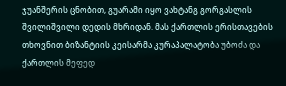ჯუანშერის ცნობით, გუარამი იყო ვახტანგ გორგასლის შვილიშვილი დედის მხრიდან. მას ქართლის ერისთავების თხოვნით ბიზანტიის კეისარმა კურაპალატობა უბოძა და ქართლის მეფედ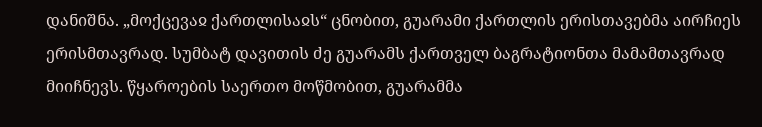დანიშნა. „მოქცევაჲ ქართლისაჲს“ ცნობით, გუარამი ქართლის ერისთავებმა აირჩიეს ერისმთავრად. სუმბატ დავითის ძე გუარამს ქართველ ბაგრატიონთა მამამთავრად მიიჩნევს. წყაროების საერთო მოწმობით, გუარამმა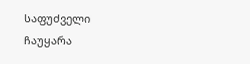საფუძველი ჩაუყარა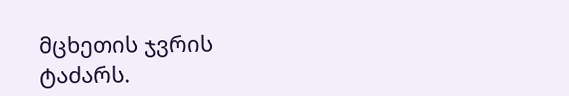მცხეთის ჯვრის ტაძარს.